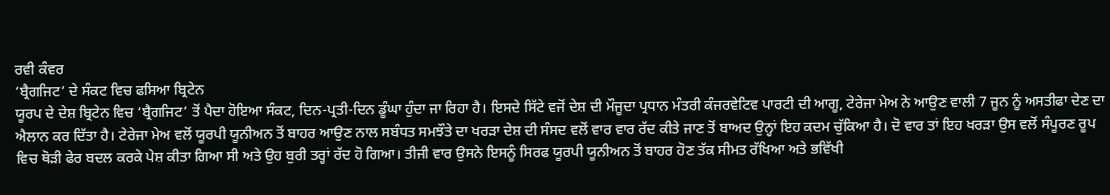ਰਵੀ ਕੰਵਰ
‘ਬ੍ਰੈਗਜਿਟ’ ਦੇ ਸੰਕਟ ਵਿਚ ਫਸਿਆ ਬ੍ਰਿਟੇਨ
ਯੂਰਪ ਦੇ ਦੇਸ਼ ਬ੍ਰਿਟੇਨ ਵਿਚ ‘ਬ੍ਰੈਗਜਿਟ’ ਤੋਂ ਪੈਦਾ ਹੋਇਆ ਸੰਕਟ, ਦਿਨ-ਪ੍ਰਤੀ-ਦਿਨ ਡੂੰਘਾ ਹੁੰਦਾ ਜਾ ਰਿਹਾ ਹੈ। ਇਸਦੇ ਸਿੱਟੇ ਵਜੋਂ ਦੇਸ਼ ਦੀ ਮੌਜੂਦਾ ਪ੍ਰਧਾਨ ਮੰਤਰੀ ਕੰਜਰਵੇਟਿਵ ਪਾਰਟੀ ਦੀ ਆਗੂ, ਟੇਰੇਜਾ ਮੇਅ ਨੇ ਆਉਣ ਵਾਲੀ 7 ਜੂਨ ਨੂੰ ਅਸਤੀਫਾ ਦੇਣ ਦਾ ਐਲਾਨ ਕਰ ਦਿੱਤਾ ਹੈ। ਟੇਰੇਜਾ ਮੇਅ ਵਲੋਂ ਯੂਰਪੀ ਯੂਨੀਅਨ ਤੋਂ ਬਾਹਰ ਆਉਣ ਨਾਲ ਸਬੰਧਤ ਸਮਝੌਤੇ ਦਾ ਖਰੜਾ ਦੇਸ਼ ਦੀ ਸੰਸਦ ਵਲੋਂ ਵਾਰ ਵਾਰ ਰੱਦ ਕੀਤੇ ਜਾਣ ਤੋਂ ਬਾਅਦ ਉਨ੍ਹਾਂ ਇਹ ਕਦਮ ਚੁੱਕਿਆ ਹੈ। ਦੋ ਵਾਰ ਤਾਂ ਇਹ ਖਰੜਾ ਉਸ ਵਲੋਂ ਸੰਪੂਰਣ ਰੂਪ ਵਿਚ ਥੋੜੀ ਫੇਰ ਬਦਲ ਕਰਕੇ ਪੇਸ਼ ਕੀਤਾ ਗਿਆ ਸੀ ਅਤੇ ਉਹ ਬੁਰੀ ਤਰ੍ਹਾਂ ਰੱਦ ਹੋ ਗਿਆ। ਤੀਜੀ ਵਾਰ ਉਸਨੇ ਇਸਨੂੰ ਸਿਰਫ ਯੂਰਪੀ ਯੂਨੀਅਨ ਤੋਂ ਬਾਹਰ ਹੋਣ ਤੱਕ ਸੀਮਤ ਰੱਖਿਆ ਅਤੇ ਭਵਿੱਖੀ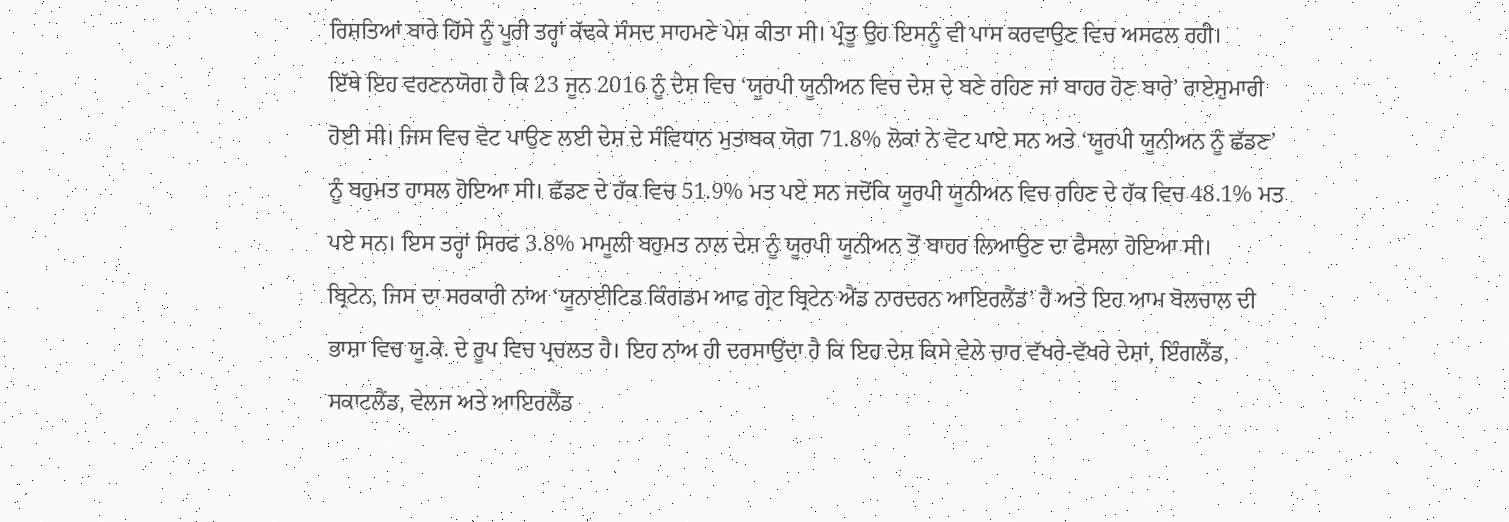ਰਿਸ਼ਤਿਆਂ ਬਾਰੇ ਹਿੱਸੇ ਨੂੰ ਪੂਰੀ ਤਰ੍ਹਾਂ ਕੱਢਕੇ ਸੰਸਦ ਸਾਹਮਣੇ ਪੇਸ਼ ਕੀਤਾ ਸੀ। ਪ੍ਰੰਤੂ ਉਹ ਇਸਨੂੰ ਵੀ ਪਾਸ ਕਰਵਾਉਣ ਵਿਚ ਅਸਫਲ ਰਹੀ।
ਇੱਥੇ ਇਹ ਵਰਣਨਯੋਗ ਹੈ ਕਿ 23 ਜੂਨ 2016 ਨੂੰ ਦੇਸ਼ ਵਿਚ ‘ਯੂਰਪੀ ਯੂਨੀਅਨ ਵਿਚ ਦੇਸ਼ ਦੇ ਬਣੇ ਰਹਿਣ ਜਾਂ ਬਾਹਰ ਹੋਣ ਬਾਰੇ’ ਰਾਏਸ਼ੁਮਾਰੀ ਹੋਈ ਸੀ। ਜਿਸ ਵਿਚ ਵੋਟ ਪਾਉਣ ਲਈ ਦੇਸ਼ ਦੇ ਸੰਵਿਧਾਨ ਮੁਤਾਬਕ ਯੋਗ 71.8% ਲੋਕਾਂ ਨੇ ਵੋਟ ਪਾਏ ਸਨ ਅਤੇ ‘ਯੂਰਪੀ ਯੂਨੀਅਨ ਨੂੰ ਛੱਡਣ’ ਨੂੰ ਬਹੁਮਤ ਹਾਸਲ ਹੋਇਆ ਸੀ। ਛੱਡਣ ਦੇ ਹੱਕ ਵਿਚ 51.9% ਮਤ ਪਏ ਸਨ ਜਦੋਂਕਿ ਯੂਰਪੀ ਯੂਨੀਅਨ ਵਿਚ ਰਹਿਣ ਦੇ ਹੱਕ ਵਿਚ 48.1% ਮਤ ਪਏ ਸਨ। ਇਸ ਤਰ੍ਹਾਂ ਸਿਰਫ 3.8% ਮਾਮੂਲੀ ਬਹੁਮਤ ਨਾਲ ਦੇਸ਼ ਨੂੰ ਯੂਰਪੀ ਯੂਨੀਅਨ ਤੋਂ ਬਾਹਰ ਲਿਆਉਣ ਦਾ ਫੈਸਲਾ ਹੋਇਆ ਸੀ।
ਬ੍ਰਿਟੇਨ, ਜਿਸ ਦਾ ਸਰਕਾਰੀ ਨਾਂਅ ‘ਯੂਨਾਈਟਿਡ ਕਿੰਗਡਮ ਆਫ ਗ੍ਰੇਟ ਬ੍ਰਿਟੇਨ ਐਂਡ ਨਾਰਦਰਨ ਆਇਰਲੈਂਡ’ ਹੈ ਅਤੇ ਇਹ ਆਮ ਬੋਲਚਾਲ ਦੀ ਭਾਸ਼ਾ ਵਿਚ ਯੂ.ਕੇ. ਦੇ ਰੂਪ ਵਿਚ ਪ੍ਰਚਲਤ ਹੈ। ਇਹ ਨਾਂਅ ਹੀ ਦਰਸਾਉਂਦਾ ਹੈ ਕਿ ਇਹ ਦੇਸ਼ ਕਿਸੇ ਵੇਲੇ ਚਾਰ ਵੱਖਰੇ-ਵੱਖਰੇ ਦੇਸ਼ਾਂ, ਇੰਗਲੈਂਡ, ਸਕਾਟਲੈਂਡ, ਵੇਲਜ ਅਤੇ ਆਇਰਲੈਂਡ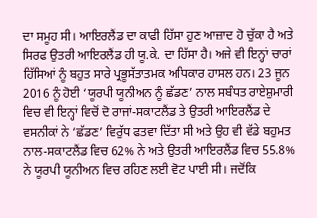ਦਾ ਸਮੂਹ ਸੀ। ਆਇਰਲੈਂਡ ਦਾ ਕਾਫੀ ਹਿੱਸਾ ਹੁਣ ਆਜ਼ਾਦ ਹੋ ਚੁੱਕਾ ਹੈ ਅਤੇ ਸਿਰਫ ਉਤਰੀ ਆਇਰਲੈਂਡ ਹੀ ਯੂ.ਕੇ. ਦਾ ਹਿੱਸਾ ਹੈ। ਅਜੇ ਵੀ ਇਨ੍ਹਾਂ ਚਾਰਾਂ ਹਿੱਸਿਆਂ ਨੂੰ ਬਹੁਤ ਸਾਰੇ ਪ੍ਰਭੂਸੱਤਾਤਮਕ ਅਧਿਕਾਰ ਹਾਸਲ ਹਨ। 23 ਜੂਨ 2016 ਨੂੰ ਹੋਈ ‘ਯੂਰਪੀ ਯੂਨੀਅਨ ਨੂੰ ਛੱਡਣ’ ਨਾਲ ਸਬੰਧਤ ਰਾਏਸ਼ੁਮਾਰੀ ਵਿਚ ਵੀ ਇਨ੍ਹਾਂ ਵਿਚੋਂ ਦੋ ਰਾਜਾਂ-ਸਕਾਟਲੈਂਡ ਤੇ ਉਤਰੀ ਆਇਰਲੈਂਡ ਦੇ ਵਸਨੀਕਾਂ ਨੇ ‘ਛੱਡਣ’ ਵਿਰੁੱਧ ਫਤਵਾ ਦਿੱਤਾ ਸੀ ਅਤੇ ਉਹ ਵੀ ਵੱਡੇ ਬਹੁਮਤ ਨਾਲ-ਸਕਾਟਲੈਂਡ ਵਿਚ 62% ਨੇ ਅਤੇ ਉਤਰੀ ਆਇਰਲੈਂਡ ਵਿਚ 55.8% ਨੇ ਯੂਰਪੀ ਯੂਨੀਅਨ ਵਿਚ ਰਹਿਣ ਲਈ ਵੋਟ ਪਾਈ ਸੀ। ਜਦੋਂਕਿ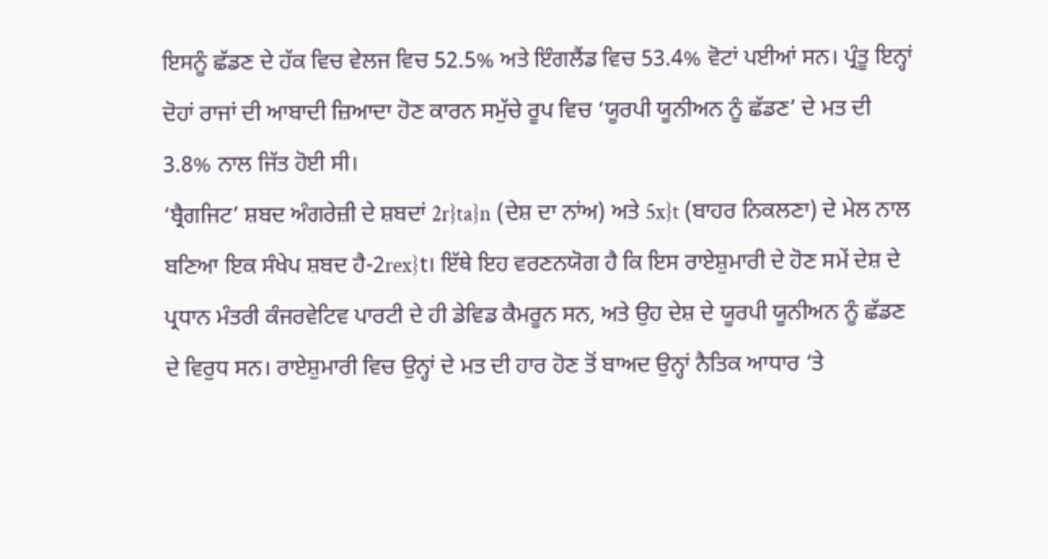ਇਸਨੂੰ ਛੱਡਣ ਦੇ ਹੱਕ ਵਿਚ ਵੇਲਜ ਵਿਚ 52.5% ਅਤੇ ਇੰਗਲੈਂਡ ਵਿਚ 53.4% ਵੋਟਾਂ ਪਈਆਂ ਸਨ। ਪ੍ਰੰਤੂ ਇਨ੍ਹਾਂ ਦੋਹਾਂ ਰਾਜਾਂ ਦੀ ਆਬਾਦੀ ਜ਼ਿਆਦਾ ਹੋਣ ਕਾਰਨ ਸਮੁੱਚੇ ਰੂਪ ਵਿਚ ‘ਯੂਰਪੀ ਯੂਨੀਅਨ ਨੂੰ ਛੱਡਣ’ ਦੇ ਮਤ ਦੀ 3.8% ਨਾਲ ਜਿੱਤ ਹੋਈ ਸੀ।
‘ਬ੍ਰੈਗਜਿਟ’ ਸ਼ਬਦ ਅੰਗਰੇਜ਼ੀ ਦੇ ਸ਼ਬਦਾਂ 2r}ta}n (ਦੇਸ਼ ਦਾ ਨਾਂਅ) ਅਤੇ 5x}t (ਬਾਹਰ ਨਿਕਲਣਾ) ਦੇ ਮੇਲ ਨਾਲ ਬਣਿਆ ਇਕ ਸੰਖੇਪ ਸ਼ਬਦ ਹੈ-2rex}t। ਇੱਥੇ ਇਹ ਵਰਣਨਯੋਗ ਹੈ ਕਿ ਇਸ ਰਾਏਸ਼ੁਮਾਰੀ ਦੇ ਹੋਣ ਸਮੇਂ ਦੇਸ਼ ਦੇ ਪ੍ਰਧਾਨ ਮੰਤਰੀ ਕੰਜਰਵੇਟਿਵ ਪਾਰਟੀ ਦੇ ਹੀ ਡੇਵਿਡ ਕੈਮਰੂਨ ਸਨ, ਅਤੇ ਉਹ ਦੇਸ਼ ਦੇ ਯੂਰਪੀ ਯੂਨੀਅਨ ਨੂੰ ਛੱਡਣ ਦੇ ਵਿਰੁਧ ਸਨ। ਰਾਏਸ਼ੁਮਾਰੀ ਵਿਚ ਉਨ੍ਹਾਂ ਦੇ ਮਤ ਦੀ ਹਾਰ ਹੋਣ ਤੋਂ ਬਾਅਦ ਉਨ੍ਹਾਂ ਨੈਤਿਕ ਆਧਾਰ ‘ਤੇ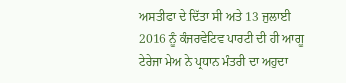ਅਸਤੀਫਾ ਦੇ ਦਿੱਤਾ ਸੀ ਅਤੇ 13 ਜੁਲਾਈ 2016 ਨੂੰ ਕੰਜਰਵੇਟਿਵ ਪਾਰਟੀ ਦੀ ਹੀ ਆਗੂ ਟੇਰੇਜਾ ਮੇਅ ਨੇ ਪ੍ਰਧਾਨ ਮੰਤਰੀ ਦਾ ਅਹੁਦਾ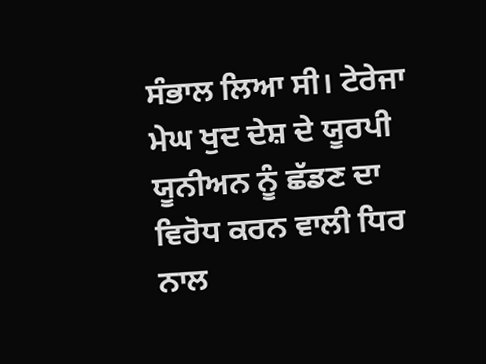ਸੰਭਾਲ ਲਿਆ ਸੀ। ਟੇਰੇਜਾ ਮੇਘ ਖੁਦ ਦੇਸ਼ ਦੇ ਯੂਰਪੀ ਯੂਨੀਅਨ ਨੂੰ ਛੱਡਣ ਦਾ ਵਿਰੋਧ ਕਰਨ ਵਾਲੀ ਧਿਰ ਨਾਲ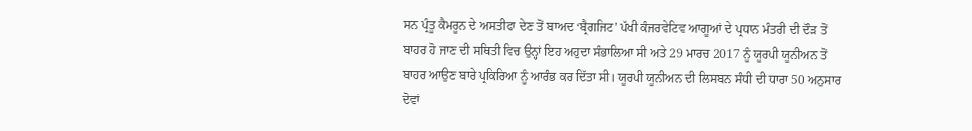ਸਨ ਪ੍ਰੰਤੂ ਕੈਮਰੂਨ ਦੇ ਅਸਤੀਫਾ ਦੇਣ ਤੋਂ ਬਾਅਦ ‘ਬ੍ਰੈਗਜਿਟ’ ਪੱਖੀ ਕੰਜਰਵੇਟਿਵ ਆਗੂਆਂ ਦੇ ਪ੍ਰਧਾਨ ਮੰਤਰੀ ਦੀ ਦੌੜ ਤੋਂ ਬਾਹਰ ਹੋ ਜਾਣ ਦੀ ਸਥਿਤੀ ਵਿਚ ਉਨ੍ਹਾਂ ਇਹ ਅਹੁਦਾ ਸੰਭਾਲਿਆ ਸੀ ਅਤੇ 29 ਮਾਰਚ 2017 ਨੂੰ ਯੂਰਪੀ ਯੂਨੀਅਨ ਤੋਂ ਬਾਹਰ ਆਉਣ ਬਾਰੇ ਪ੍ਰਕਿਰਿਆ ਨੂੰ ਆਰੰਭ ਕਰ ਦਿੱਤਾ ਸੀ। ਯੂਰਪੀ ਯੂਨੀਅਨ ਦੀ ਲਿਸਬਨ ਸੰਧੀ ਦੀ ਧਾਰਾ 50 ਅਨੁਸਾਰ ਦੋਵਾਂ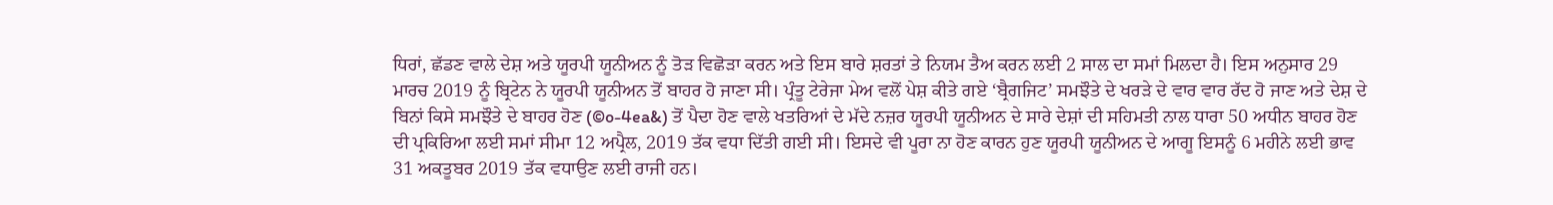ਧਿਰਾਂ, ਛੱਡਣ ਵਾਲੇ ਦੇਸ਼ ਅਤੇ ਯੂਰਪੀ ਯੂਨੀਅਨ ਨੂੰ ਤੋੜ ਵਿਛੋੜਾ ਕਰਨ ਅਤੇ ਇਸ ਬਾਰੇ ਸ਼ਰਤਾਂ ਤੇ ਨਿਯਮ ਤੈਅ ਕਰਨ ਲਈ 2 ਸਾਲ ਦਾ ਸਮਾਂ ਮਿਲਦਾ ਹੈ। ਇਸ ਅਨੁਸਾਰ 29 ਮਾਰਚ 2019 ਨੂੰ ਬ੍ਰਿਟੇਨ ਨੇ ਯੂਰਪੀ ਯੂਨੀਅਨ ਤੋਂ ਬਾਹਰ ਹੋ ਜਾਣਾ ਸੀ। ਪ੍ਰੰਤੂ ਟੇਰੇਜਾ ਮੇਅ ਵਲੋਂ ਪੇਸ਼ ਕੀਤੇ ਗਏ ‘ਬ੍ਰੈਗਜਿਟ’ ਸਮਝੌਤੇ ਦੇ ਖਰੜੇ ਦੇ ਵਾਰ ਵਾਰ ਰੱਦ ਹੋ ਜਾਣ ਅਤੇ ਦੇਸ਼ ਦੇ ਬਿਨਾਂ ਕਿਸੇ ਸਮਝੌਤੇ ਦੇ ਬਾਹਰ ਹੋਣ (©o-4ea&) ਤੋਂ ਪੈਦਾ ਹੋਣ ਵਾਲੇ ਖਤਰਿਆਂ ਦੇ ਮੱਦੇ ਨਜ਼ਰ ਯੂਰਪੀ ਯੂਨੀਅਨ ਦੇ ਸਾਰੇ ਦੇਸ਼ਾਂ ਦੀ ਸਹਿਮਤੀ ਨਾਲ ਧਾਰਾ 50 ਅਧੀਨ ਬਾਹਰ ਹੋਣ ਦੀ ਪ੍ਰਕਿਰਿਆ ਲਈ ਸਮਾਂ ਸੀਮਾ 12 ਅਪ੍ਰੈਲ, 2019 ਤੱਕ ਵਧਾ ਦਿੱਤੀ ਗਈ ਸੀ। ਇਸਦੇ ਵੀ ਪੂਰਾ ਨਾ ਹੋਣ ਕਾਰਨ ਹੁਣ ਯੂਰਪੀ ਯੂਨੀਅਨ ਦੇ ਆਗੂ ਇਸਨੂੰ 6 ਮਹੀਨੇ ਲਈ ਭਾਵ 31 ਅਕਤੂਬਰ 2019 ਤੱਕ ਵਧਾਉਣ ਲਈ ਰਾਜੀ ਹਨ।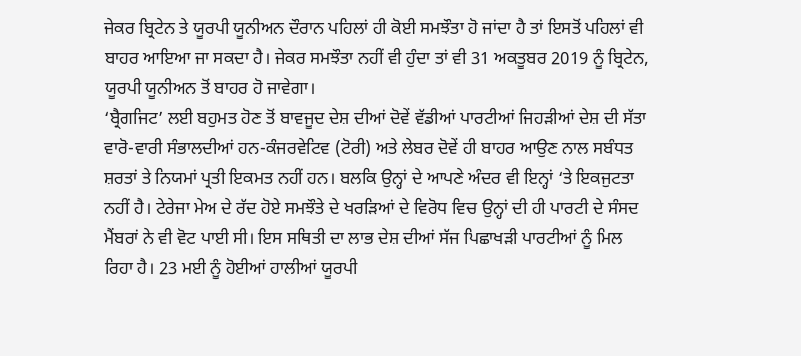ਜੇਕਰ ਬ੍ਰਿਟੇਨ ਤੇ ਯੂਰਪੀ ਯੂਨੀਅਨ ਦੌਰਾਨ ਪਹਿਲਾਂ ਹੀ ਕੋਈ ਸਮਝੌਤਾ ਹੋ ਜਾਂਦਾ ਹੈ ਤਾਂ ਇਸਤੋਂ ਪਹਿਲਾਂ ਵੀ ਬਾਹਰ ਆਇਆ ਜਾ ਸਕਦਾ ਹੈ। ਜੇਕਰ ਸਮਝੌਤਾ ਨਹੀਂ ਵੀ ਹੁੰਦਾ ਤਾਂ ਵੀ 31 ਅਕਤੂਬਰ 2019 ਨੂੰ ਬ੍ਰਿਟੇਨ, ਯੂਰਪੀ ਯੂਨੀਅਨ ਤੋਂ ਬਾਹਰ ਹੋ ਜਾਵੇਗਾ।
‘ਬ੍ਰੈਗਜਿਟ’ ਲਈ ਬਹੁਮਤ ਹੋਣ ਤੋਂ ਬਾਵਜੂਦ ਦੇਸ਼ ਦੀਆਂ ਦੋਵੇਂ ਵੱਡੀਆਂ ਪਾਰਟੀਆਂ ਜਿਹੜੀਆਂ ਦੇਸ਼ ਦੀ ਸੱਤਾ ਵਾਰੋ-ਵਾਰੀ ਸੰਭਾਲਦੀਆਂ ਹਨ-ਕੰਜਰਵੇਟਿਵ (ਟੋਰੀ) ਅਤੇ ਲੇਬਰ ਦੋਵੇਂ ਹੀ ਬਾਹਰ ਆਉਣ ਨਾਲ ਸਬੰਧਤ ਸ਼ਰਤਾਂ ਤੇ ਨਿਯਮਾਂ ਪ੍ਰਤੀ ਇਕਮਤ ਨਹੀਂ ਹਨ। ਬਲਕਿ ਉਨ੍ਹਾਂ ਦੇ ਆਪਣੇ ਅੰਦਰ ਵੀ ਇਨ੍ਹਾਂ ‘ਤੇ ਇਕਜੁਟਤਾ ਨਹੀਂ ਹੈ। ਟੇਰੇਜਾ ਮੇਅ ਦੇ ਰੱਦ ਹੋਏ ਸਮਝੌਤੇ ਦੇ ਖਰੜਿਆਂ ਦੇ ਵਿਰੋਧ ਵਿਚ ਉਨ੍ਹਾਂ ਦੀ ਹੀ ਪਾਰਟੀ ਦੇ ਸੰਸਦ ਮੈਂਬਰਾਂ ਨੇ ਵੀ ਵੋਟ ਪਾਈ ਸੀ। ਇਸ ਸਥਿਤੀ ਦਾ ਲਾਭ ਦੇਸ਼ ਦੀਆਂ ਸੱਜ ਪਿਛਾਖੜੀ ਪਾਰਟੀਆਂ ਨੂੰ ਮਿਲ ਰਿਹਾ ਹੈ। 23 ਮਈ ਨੂੰ ਹੋਈਆਂ ਹਾਲੀਆਂ ਯੂਰਪੀ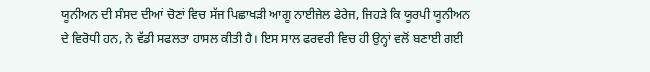ਯੂਨੀਅਨ ਦੀ ਸੰਸਦ ਦੀਆਂ ਚੋਣਾਂ ਵਿਚ ਸੱਜ ਪਿਛਾਖੜੀ ਆਗੂ ਨਾਈਜੇਲ ਫੇਰੇਜ, ਜਿਹੜੇ ਕਿ ਯੂਰਪੀ ਯੂਨੀਅਨ ਦੇ ਵਿਰੋਧੀ ਹਨ, ਨੇ ਵੱਡੀ ਸਫਲਤਾ ਹਾਸਲ ਕੀਤੀ ਹੈ। ਇਸ ਸਾਲ ਫਰਵਰੀ ਵਿਚ ਹੀ ਉਨ੍ਹਾਂ ਵਲੋਂ ਬਣਾਈ ਗਈ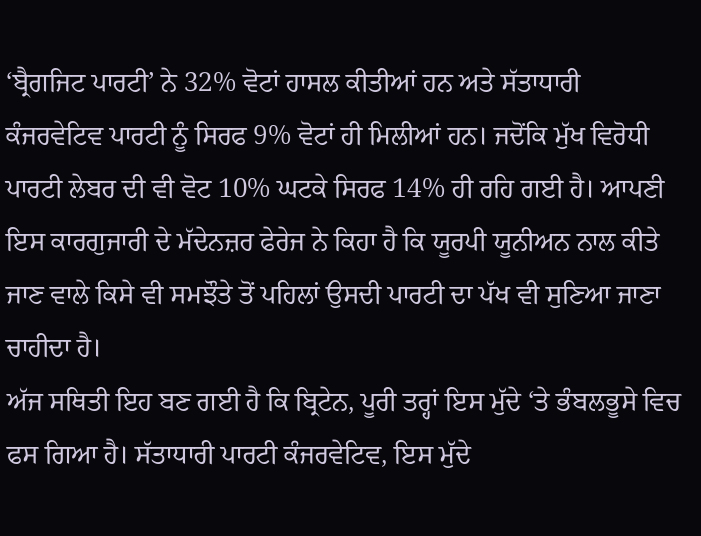‘ਬ੍ਰੈਗਜਿਟ ਪਾਰਟੀ’ ਨੇ 32% ਵੋਟਾਂ ਹਾਸਲ ਕੀਤੀਆਂ ਹਨ ਅਤੇ ਸੱਤਾਧਾਰੀ ਕੰਜਰਵੇਟਿਵ ਪਾਰਟੀ ਨੂੰ ਸਿਰਫ 9% ਵੋਟਾਂ ਹੀ ਮਿਲੀਆਂ ਹਨ। ਜਦੋਂਕਿ ਮੁੱਖ ਵਿਰੋਧੀ ਪਾਰਟੀ ਲੇਬਰ ਦੀ ਵੀ ਵੋਟ 10% ਘਟਕੇ ਸਿਰਫ 14% ਹੀ ਰਹਿ ਗਈ ਹੈ। ਆਪਣੀ ਇਸ ਕਾਰਗੁਜਾਰੀ ਦੇ ਮੱਦੇਨਜ਼ਰ ਫੇਰੇਜ ਨੇ ਕਿਹਾ ਹੈ ਕਿ ਯੂਰਪੀ ਯੂਨੀਅਨ ਨਾਲ ਕੀਤੇ ਜਾਣ ਵਾਲੇ ਕਿਸੇ ਵੀ ਸਮਝੌਤੇ ਤੋਂ ਪਹਿਲਾਂ ਉਸਦੀ ਪਾਰਟੀ ਦਾ ਪੱਖ ਵੀ ਸੁਣਿਆ ਜਾਣਾ ਚਾਹੀਦਾ ਹੈ।
ਅੱਜ ਸਥਿਤੀ ਇਹ ਬਣ ਗਈ ਹੈ ਕਿ ਬ੍ਰਿਟੇਨ, ਪੂਰੀ ਤਰ੍ਹਾਂ ਇਸ ਮੁੱਦੇ ‘ਤੇ ਭੰਬਲਭੂਸੇ ਵਿਚ ਫਸ ਗਿਆ ਹੈ। ਸੱਤਾਧਾਰੀ ਪਾਰਟੀ ਕੰਜਰਵੇਟਿਵ, ਇਸ ਮੁੱਦੇ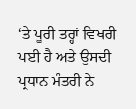‘ਤੇ ਪੂਰੀ ਤਰ੍ਹਾਂ ਵਿਖਰੀ ਪਈ ਹੈ ਅਤੇ ਉਸਦੀ ਪ੍ਰਧਾਨ ਮੰਤਰੀ ਨੇ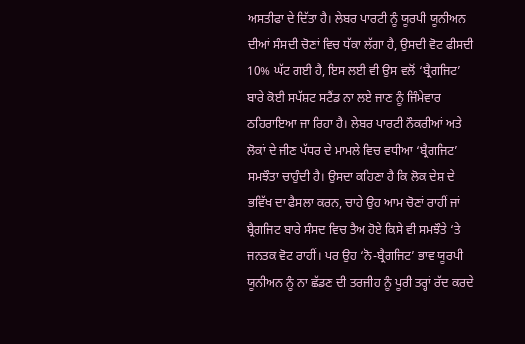ਅਸਤੀਫਾ ਦੇ ਦਿੱਤਾ ਹੈ। ਲੇਬਰ ਪਾਰਟੀ ਨੂੰ ਯੂਰਪੀ ਯੂਨੀਅਨ ਦੀਆਂ ਸੰਸਦੀ ਚੋਣਾਂ ਵਿਚ ਧੱਕਾ ਲੱਗਾ ਹੈ, ਉਸਦੀ ਵੋਟ ਫੀਸਦੀ 10% ਘੱਟ ਗਈ ਹੈ, ਇਸ ਲਈ ਵੀ ਉਸ ਵਲੋਂ ‘ਬ੍ਰੈਗਜਿਟ’ ਬਾਰੇ ਕੋਈ ਸਪੱਸ਼ਟ ਸਟੈਂਡ ਨਾ ਲਏ ਜਾਣ ਨੂੰ ਜਿੰਮੇਵਾਰ ਠਹਿਰਾਇਆ ਜਾ ਰਿਹਾ ਹੈ। ਲੇਬਰ ਪਾਰਟੀ ਨੌਕਰੀਆਂ ਅਤੇ ਲੋਕਾਂ ਦੇ ਜੀਣ ਪੱਧਰ ਦੇ ਮਾਮਲੇ ਵਿਚ ਵਧੀਆ ‘ਬ੍ਰੈਗਜਿਟ’ ਸਮਝੌਤਾ ਚਾਹੁੰਦੀ ਹੈ। ਉਸਦਾ ਕਹਿਣਾ ਹੈ ਕਿ ਲੋਕ ਦੇਸ਼ ਦੇ ਭਵਿੱਖ ਦਾ ਫੈਸਲਾ ਕਰਨ, ਚਾਹੇ ਉਹ ਆਮ ਚੋਣਾਂ ਰਾਹੀਂ ਜਾਂ ਬ੍ਰੈਗਜਿਟ ਬਾਰੇ ਸੰਸਦ ਵਿਚ ਤੈਅ ਹੋਏ ਕਿਸੇ ਵੀ ਸਮਝੌਤੇ ‘ਤੇ ਜਨਤਕ ਵੋਟ ਰਾਹੀਂ। ਪਰ ਉਹ ‘ਨੋ-ਬ੍ਰੈਗਜਿਟ’ ਭਾਵ ਯੂਰਪੀ ਯੂਨੀਅਨ ਨੂੰ ਨਾ ਛੱਡਣ ਦੀ ਤਰਜੀਹ ਨੂੰ ਪੂਰੀ ਤਰ੍ਹਾਂ ਰੱਦ ਕਰਦੇ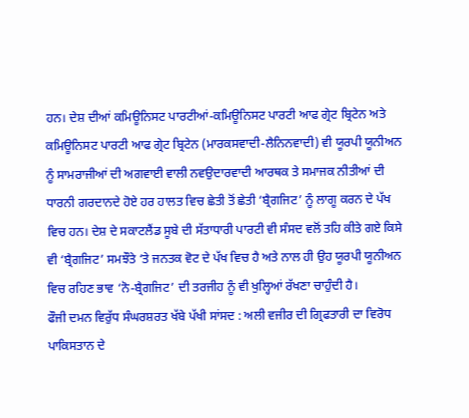ਹਨ। ਦੇਸ਼ ਦੀਆਂ ਕਮਿਊਨਿਸਟ ਪਾਰਟੀਆਂ-ਕਮਿਊਨਿਸਟ ਪਾਰਟੀ ਆਫ ਗ੍ਰੇਟ ਬ੍ਰਿਟੇਨ ਅਤੇ ਕਮਿਊਨਿਸਟ ਪਾਰਟੀ ਆਫ ਗ੍ਰੇਟ ਬ੍ਰਿਟੇਨ (ਮਾਰਕਸਵਾਦੀ-ਲੈਨਿਨਵਾਦੀ) ਵੀ ਯੂਰਪੀ ਯੂਨੀਅਨ ਨੂੰ ਸਾਮਰਾਜੀਆਂ ਦੀ ਅਗਵਾਈ ਵਾਲੀ ਨਵਉਦਾਰਵਾਦੀ ਆਰਥਕ ਤੇ ਸਮਾਜਕ ਨੀਤੀਆਂ ਦੀ ਧਾਰਨੀ ਗਰਦਾਨਦੇ ਹੋਏ ਹਰ ਹਾਲਤ ਵਿਚ ਛੇਤੀ ਤੋਂ ਛੇਤੀ ‘ਬ੍ਰੈਗਜਿਟ’ ਨੂੰ ਲਾਗੂ ਕਰਨ ਦੇ ਪੱਖ ਵਿਚ ਹਨ। ਦੇਸ਼ ਦੇ ਸਕਾਟਲੈਂਡ ਸੂਬੇ ਦੀ ਸੱਤਾਧਾਰੀ ਪਾਰਟੀ ਵੀ ਸੰਸਦ ਵਲੋਂ ਤਹਿ ਕੀਤੇ ਗਏ ਕਿਸੇ ਵੀ ‘ਬ੍ਰੈਗਜਿਟ’ ਸਮਝੌਤੇ ‘ਤੇ ਜਨਤਕ ਵੋਟ ਦੇ ਪੱਖ ਵਿਚ ਹੈ ਅਤੇ ਨਾਲ ਹੀ ਉਹ ਯੂਰਪੀ ਯੂਨੀਅਨ ਵਿਚ ਰਹਿਣ ਭਾਵ ‘ਨੋ-ਬ੍ਰੈਗਜਿਟ’ ਦੀ ਤਰਜੀਹ ਨੂੰ ਵੀ ਖੁਲ੍ਹਿਆਂ ਰੱਖਣਾ ਚਾਹੁੰਦੀ ਹੈ।
ਫੌਜੀ ਦਮਨ ਵਿਰੁੱਧ ਸੰਘਰਸ਼ਰਤ ਖੱਬੇ ਪੱਖੀ ਸਾਂਸਦ : ਅਲੀ ਵਜੀਰ ਦੀ ਗ੍ਰਿਫਤਾਰੀ ਦਾ ਵਿਰੋਧ
ਪਾਕਿਸਤਾਨ ਦੇ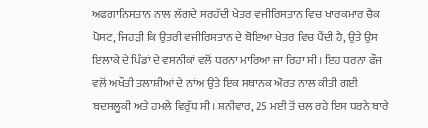ਅਫਗਾਨਿਸਤਾਨ ਨਾਲ ਲੱਗਦੇ ਸਰਹੱਦੀ ਖੇਤਰ ਵਜੀਰਿਸਤਾਨ ਵਿਚ ਖਾਰਕਮਾਰ ਚੈਕ ਪੋਸਟ, ਜਿਹੜੀ ਕਿ ਉਤਰੀ ਵਜੀਰਿਸਤਾਨ ਦੇ ਬੋਇਆ ਖੇਤਰ ਵਿਚ ਪੈਂਦੀ ਹੈ, ਉਤੇ ਉਸ ਇਲਾਕੇ ਦੇ ਪਿੰਡਾਂ ਦੇ ਵਸਨੀਕਾਂ ਵਲੋਂ ਧਰਨਾ ਮਾਰਿਆ ਜਾ ਰਿਹਾ ਸੀ। ਇਹ ਧਰਨਾ ਫੌਜ ਵਲੋਂ ਅਖੌਤੀ ਤਲਾਸ਼ੀਆਂ ਦੇ ਨਾਂਅ ਉਤੇ ਇਕ ਸਥਾਨਕ ਔਰਤ ਨਾਲ ਕੀਤੀ ਗਈ ਬਦਸਲੂਕੀ ਅਤੇ ਹਮਲੇ ਵਿਰੁੱਧ ਸੀ। ਸ਼ਨੀਵਾਰ, 25 ਮਈ ਤੋਂ ਚਲ ਰਹੇ ਇਸ ਧਰਨੇ ਬਾਰੇ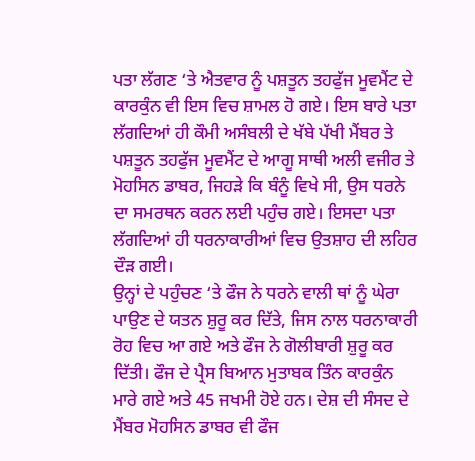ਪਤਾ ਲੱਗਣ ‘ਤੇ ਐਤਵਾਰ ਨੂੰ ਪਸ਼ਤੂਨ ਤਹਫੁੱਜ ਮੂਵਮੈਂਟ ਦੇ ਕਾਰਕੁੰਨ ਵੀ ਇਸ ਵਿਚ ਸ਼ਾਮਲ ਹੋ ਗਏ। ਇਸ ਬਾਰੇ ਪਤਾ ਲੱਗਦਿਆਂ ਹੀ ਕੌਮੀ ਅਸੰਬਲੀ ਦੇ ਖੱਬੇ ਪੱਖੀ ਮੈਂਬਰ ਤੇ ਪਸ਼ਤੂਨ ਤਹਫੁੱਜ ਮੂਵਮੈਂਟ ਦੇ ਆਗੂ ਸਾਥੀ ਅਲੀ ਵਜੀਰ ਤੇ ਮੋਹਸਿਨ ਡਾਬਰ, ਜਿਹੜੇ ਕਿ ਬੰਨੂੰ ਵਿਖੇ ਸੀ, ਉਸ ਧਰਨੇ ਦਾ ਸਮਰਥਨ ਕਰਨ ਲਈ ਪਹੁੰਚ ਗਏ। ਇਸਦਾ ਪਤਾ ਲੱਗਦਿਆਂ ਹੀ ਧਰਨਾਕਾਰੀਆਂ ਵਿਚ ਉਤਸ਼ਾਹ ਦੀ ਲਹਿਰ ਦੌੜ ਗਈ।
ਉਨ੍ਹਾਂ ਦੇ ਪਹੁੰਚਣ ‘ਤੇ ਫੌਜ ਨੇ ਧਰਨੇ ਵਾਲੀ ਥਾਂ ਨੂੰ ਘੇਰਾ ਪਾਉਣ ਦੇ ਯਤਨ ਸ਼ੁਰੂ ਕਰ ਦਿੱਤੇ, ਜਿਸ ਨਾਲ ਧਰਨਾਕਾਰੀ ਰੋਹ ਵਿਚ ਆ ਗਏ ਅਤੇ ਫੌਜ ਨੇ ਗੋਲੀਬਾਰੀ ਸ਼ੁਰੂ ਕਰ ਦਿੱਤੀ। ਫੌਜ ਦੇ ਪ੍ਰੈਸ ਬਿਆਨ ਮੁਤਾਬਕ ਤਿੰਨ ਕਾਰਕੁੰਨ ਮਾਰੇ ਗਏ ਅਤੇ 45 ਜਖਮੀ ਹੋਏ ਹਨ। ਦੇਸ਼ ਦੀ ਸੰਸਦ ਦੇ ਮੈਂਬਰ ਮੋਹਸਿਨ ਡਾਬਰ ਵੀ ਫੌਜ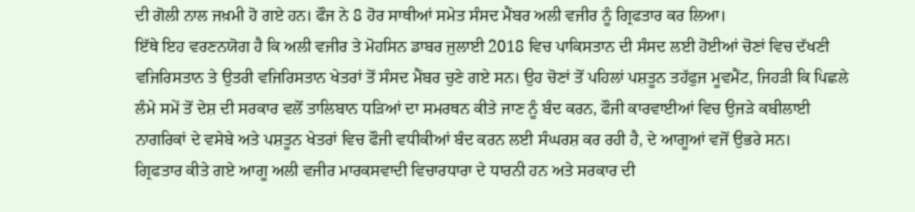ਦੀ ਗੋਲੀ ਨਾਲ ਜਖ਼ਮੀ ਹੋ ਗਏ ਹਨ। ਫੌਜ ਨੇ 8 ਹੋਰ ਸਾਥੀਆਂ ਸਮੇਤ ਸੰਸਦ ਮੈਂਬਰ ਅਲੀ ਵਜੀਰ ਨੂੰ ਗ੍ਰਿਫਤਾਰ ਕਰ ਲਿਆ।
ਇੱਥੇ ਇਹ ਵਰਣਨਯੋਗ ਹੈ ਕਿ ਅਲੀ ਵਜੀਰ ਤੇ ਮੋਹਸਿਨ ਡਾਬਰ ਜੁਲਾਈ 2018 ਵਿਚ ਪਾਕਿਸਤਾਨ ਦੀ ਸੰਸਦ ਲਈ ਹੋਈਆਂ ਚੋਣਾਂ ਵਿਚ ਦੱਖਣੀ ਵਜਿਰਿਸਤਾਨ ਤੇ ਉਤਰੀ ਵਜਿਰਿਸਤਾਨ ਖੇਤਰਾਂ ਤੋਂ ਸੰਸਦ ਮੈਂਬਰ ਚੁਣੇ ਗਏ ਸਨ। ਉਹ ਚੋਣਾਂ ਤੋਂ ਪਹਿਲਾਂ ਪਸ਼ਤੂਨ ਤਹੱਫੁਜ ਮੂਵਮੈਂਟ, ਜਿਹੜੀ ਕਿ ਪਿਛਲੇ ਲੰਮੇ ਸਮੇਂ ਤੋਂ ਦੇਸ਼ ਦੀ ਸਰਕਾਰ ਵਲੋਂ ਤਾਲਿਬਾਨ ਧੜਿਆਂ ਦਾ ਸਮਰਥਨ ਕੀਤੇ ਜਾਣ ਨੂੰ ਬੰਦ ਕਰਨ, ਫੌਜੀ ਕਾਰਵਾਈਆਂ ਵਿਚ ਉਜੜੇ ਕਬੀਲਾਈ ਨਾਗਰਿਕਾਂ ਦੇ ਵਸੇਬੇ ਅਤੇ ਪਸ਼ਤੂਨ ਖੇਤਰਾਂ ਵਿਚ ਫੌਜੀ ਵਧੀਕੀਆਂ ਬੰਦ ਕਰਨ ਲਈ ਸੰਘਰਸ਼ ਕਰ ਰਹੀ ਹੈ, ਦੇ ਆਗੂਆਂ ਵਜੋਂ ਉਭਰੇ ਸਨ।
ਗ੍ਰਿਫਤਾਰ ਕੀਤੇ ਗਏ ਆਗੂ ਅਲੀ ਵਜੀਰ ਮਾਰਕਸਵਾਦੀ ਵਿਚਾਰਧਾਰਾ ਦੇ ਧਾਰਨੀ ਹਨ ਅਤੇ ਸਰਕਾਰ ਦੀ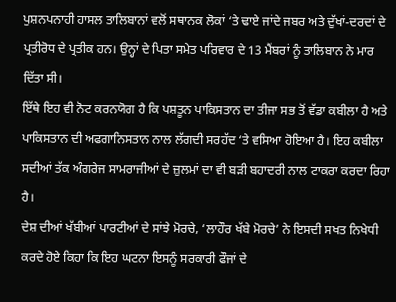ਪੁਸ਼ਨਪਨਾਹੀ ਹਾਸਲ ਤਾਲਿਬਾਨਾਂ ਵਲੋਂ ਸਥਾਨਕ ਲੋਕਾਂ ‘ਤੇ ਢਾਏ ਜਾਂਦੇ ਜਬਰ ਅਤੇ ਦੁੱਖਾਂ-ਦਰਦਾਂ ਦੇ ਪ੍ਰਤੀਰੋਧ ਦੇ ਪ੍ਰਤੀਕ ਹਨ। ਉਨ੍ਹਾਂ ਦੇ ਪਿਤਾ ਸਮੇਤ ਪਰਿਵਾਰ ਦੇ 13 ਮੈਂਬਰਾਂ ਨੂੰ ਤਾਲਿਬਾਨ ਨੇ ਮਾਰ ਦਿੱਤਾ ਸੀ।
ਇੱਥੇ ਇਹ ਵੀ ਨੋਟ ਕਰਨਯੋਗ ਹੈ ਕਿ ਪਸ਼ਤੂਨ ਪਾਕਿਸਤਾਨ ਦਾ ਤੀਜਾ ਸਭ ਤੋਂ ਵੱਡਾ ਕਬੀਲਾ ਹੈ ਅਤੇ ਪਾਕਿਸਤਾਨ ਦੀ ਅਫਗਾਨਿਸਤਾਨ ਨਾਲ ਲੱਗਦੀ ਸਰਹੱਦ ‘ਤੇ ਵਸਿਆ ਹੋਇਆ ਹੈ। ਇਹ ਕਬੀਲਾ ਸਦੀਆਂ ਤੱਕ ਅੰਗਰੇਜ ਸਾਮਰਾਜੀਆਂ ਦੇ ਜ਼ੁਲਮਾਂ ਦਾ ਵੀ ਬੜੀ ਬਹਾਦਰੀ ਨਾਲ ਟਾਕਰਾ ਕਰਦਾ ਰਿਹਾ ਹੈ।
ਦੇਸ਼ ਦੀਆਂ ਖੱਬੀਆਂ ਪਾਰਟੀਆਂ ਦੇ ਸਾਂਝੇ ਮੋਰਚੇ, ‘ਲਾਹੌਰ ਖੱਬੇ ਮੋਰਚੇ’ ਨੇ ਇਸਦੀ ਸਖਤ ਨਿਖੇਧੀ ਕਰਦੇ ਹੋਏ ਕਿਹਾ ਕਿ ਇਹ ਘਟਨਾ ਇਸਨੂੰ ਸਰਕਾਰੀ ਫੌਜਾਂ ਦੇ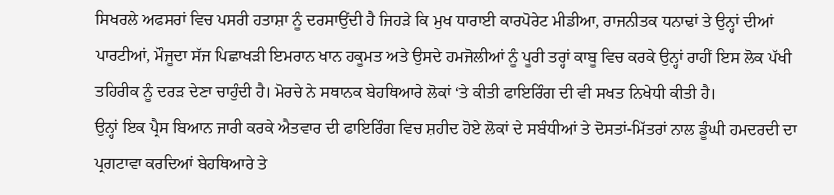ਸਿਖਰਲੇ ਅਫਸਰਾਂ ਵਿਚ ਪਸਰੀ ਹਤਾਸ਼ਾ ਨੂੰ ਦਰਸਾਉਂਦੀ ਹੈ ਜਿਹੜੇ ਕਿ ਮੁਖ ਧਾਰਾਈ ਕਾਰਪੋਰੇਟ ਮੀਡੀਆ, ਰਾਜਨੀਤਕ ਧਨਾਢਾਂ ਤੇ ਉਨ੍ਹਾਂ ਦੀਆਂ ਪਾਰਟੀਆਂ, ਮੌਜੂਦਾ ਸੱਜ ਪਿਛਾਖੜੀ ਇਮਰਾਨ ਖਾਨ ਹਕੂਮਤ ਅਤੇ ਉਸਦੇ ਹਮਜੋਲੀਆਂ ਨੂੰ ਪੂਰੀ ਤਰ੍ਹਾਂ ਕਾਬੂ ਵਿਚ ਕਰਕੇ ਉਨ੍ਹਾਂ ਰਾਹੀਂ ਇਸ ਲੋਕ ਪੱਖੀ ਤਹਿਰੀਕ ਨੂੰ ਦਰੜ ਦੇਣਾ ਚਾਹੁੰਦੀ ਹੈ। ਮੋਰਚੇ ਨੇ ਸਥਾਨਕ ਬੇਹਥਿਆਰੇ ਲੋਕਾਂ ‘ਤੇ ਕੀਤੀ ਫਾਇਰਿੰਗ ਦੀ ਵੀ ਸਖਤ ਨਿਖੇਧੀ ਕੀਤੀ ਹੈ।
ਉਨ੍ਹਾਂ ਇਕ ਪ੍ਰੈਸ ਬਿਆਨ ਜਾਰੀ ਕਰਕੇ ਐਤਵਾਰ ਦੀ ਫਾਇਰਿੰਗ ਵਿਚ ਸ਼ਹੀਦ ਹੋਏ ਲੋਕਾਂ ਦੇ ਸਬੰਧੀਆਂ ਤੇ ਦੋਸਤਾਂ-ਮਿੱਤਰਾਂ ਨਾਲ ਡੂੰਘੀ ਹਮਦਰਦੀ ਦਾ ਪ੍ਰਗਟਾਵਾ ਕਰਦਿਆਂ ਬੇਹਥਿਆਰੇ ਤੇ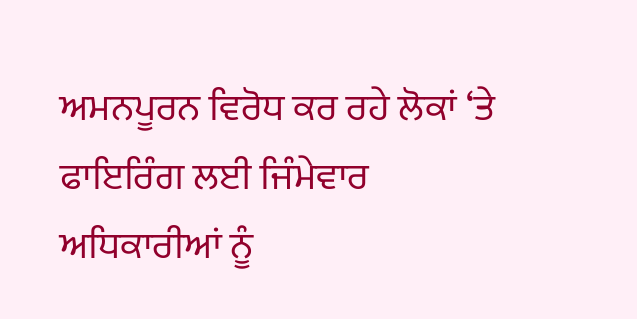ਅਮਨਪੂਰਨ ਵਿਰੋਧ ਕਰ ਰਹੇ ਲੋਕਾਂ ‘ਤੇ ਫਾਇਰਿੰਗ ਲਈ ਜਿੰਮੇਵਾਰ ਅਧਿਕਾਰੀਆਂ ਨੂੰ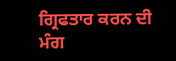ਗ੍ਰਿਫਤਾਰ ਕਰਨ ਦੀ ਮੰਗ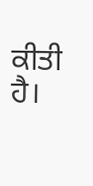ਕੀਤੀ ਹੈ।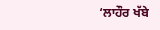‘ਲਾਹੌਰ ਖੱਬੇ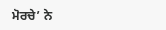ਮੋਰਚੇ’ ਨੇ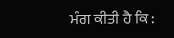ਮੰਗ ਕੀਤੀ ਹੈ ਕਿ :